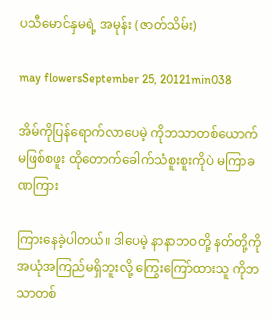ပသီမောင်နှမရဲ့ အမုန်း (ဇာတ်သိမ်း)

may flowersSeptember 25, 20121min038

အိမ်ကိုပြန်ရောက်လာပေမဲ့ ကိုဘသာတစ်ယောက်မဖြစ်စဖူး ထိုတောက်ခေါက်သံစူးစူးကိုပဲ မကြာခဏကြား

ကြားနေခဲ့ပါတယ်။ ဒါပေမဲ့ နာနာဘဝတို့ နတ်တို့ကိုအယုံအကြည်မရှိဘူးလို့ ကြွေးကြော်ထားသူ ကိုဘသာတစ်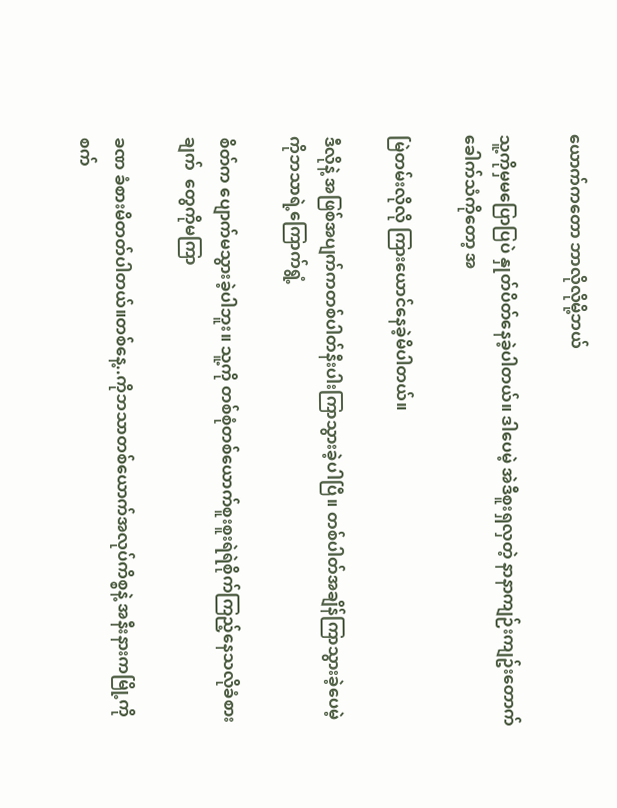ယောက်ကတော ဘာလိုလိုမို့ဘယ်

သူ့ကိုမှမပြောပြပဲ နှုတ်ပိတ်နေခဲ့ပါတယ်။ ဒါပေမဲ့ အဲဒီစူးရှလှတဲ့ နာနာကျဉ်းကျဥ်းတောက်ခေါက်သံကိုတော့ အ

မြဲတမ်းလိုလို ကြားယောင်နေခဲ့မိပါတယ်။

ဒီလိုနဲ့ အဖြစ်အပျက်ကတစ်ပါတ်နီးပါးကြာသွားခဲ့ပါပြီ။ တစ်ပါတ်အချိန်ကြာသွားခဲ့ပေမဲ့ ကိုဘသာရဲ့ကြောက်ရွံ့

စိတ်က ပျောက်မသွားခဲ့ပါဘူး။ သူ့ကို တစ်စုံတစ်ယောက်စူးစူးရဲရဲစိုက်ကြည့်နေသလိုခံစားချက်  တွေကိုမကြာ

ခဏ ခံစားမိတတ်ပါတယ်။တစ်နေ့..ကိုဘသာတစ်ယောက်အလုပ်ကိစ္စနဲ့ အနီးနားကမြို့ကိုစက်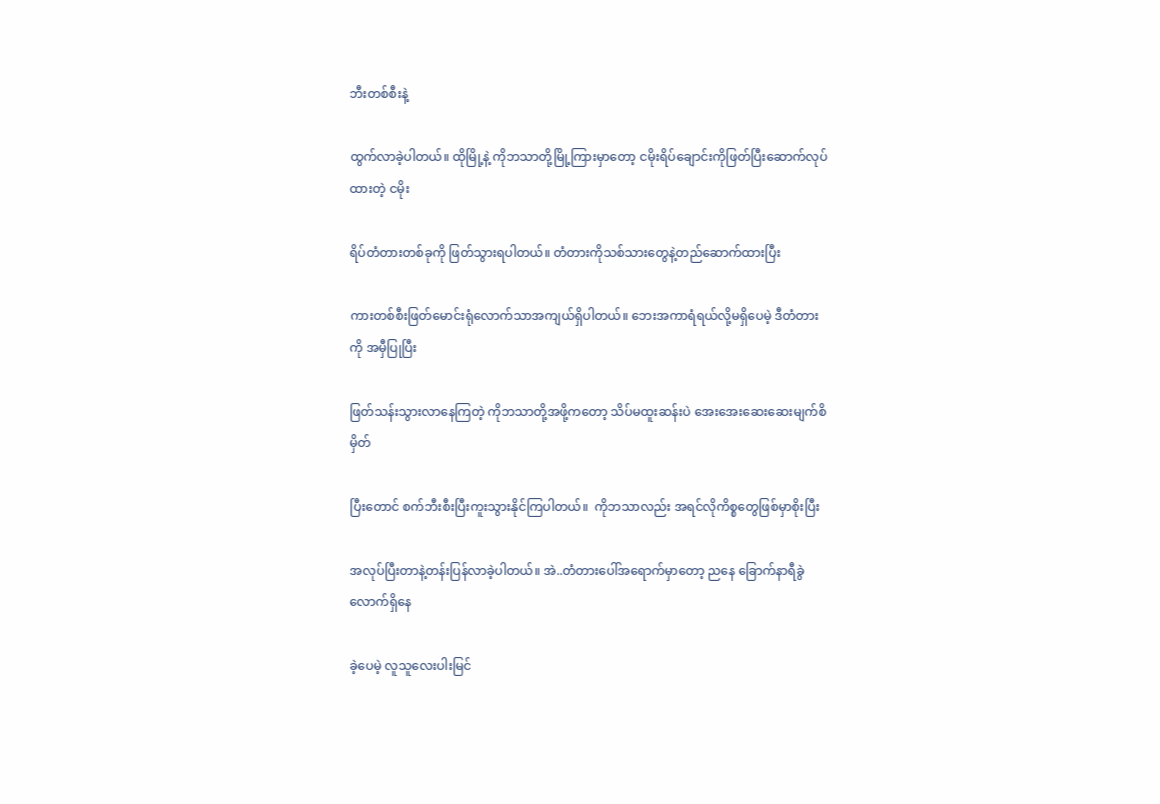ဘီးတစ်စီးနဲ့

ထွက်လာခဲ့ပါတယ်။ ထိုမြို့နဲ့ ကိုဘသာတို့မြို့ကြားမှာတော့ ငမိုးရိပ်ချောင်းကိုဖြတ်ပြီးဆောက်လုပ်ထားတဲ့ ငမိုး

ရိပ်တံတားတစ်ခုကို ဖြတ်သွားရပါတယ်။ တံတားကိုသစ်သားတွေနဲ့တည်ဆောက်ထားပြီး

ကားတစ်စီးဖြတ်မောင်းရုံလောက်သာအကျယ်ရှိပါတယ်။ ဘေးအကာရံရယ်လို့မရှိပေမဲ့ ဒီတံတားကို အမှီပြုပြီး

ဖြတ်သန်းသွားလာနေကြတဲ့ ကိုဘသာတို့အဖို့ကတော့ သိပ်မထူးဆန်းပဲ အေးအေးဆေးဆေးမျက်စိမှိတ်

ပြီးတောင် စက်ဘီးစီးပြီးကူးသွားနိုင်ကြပါတယ်။  ကိုဘသာလည်း အရင်လိုကိစ္စတွေဖြစ်မှာစိုးပြီး

အလုပ်ပြီးတာနဲ့တန်းပြန်လာခဲ့ပါတယ်။ အဲ..တံတားပေါ်အရောက်မှာတော့ ညနေ ခြောက်နာရီခွဲလောက်ရှိနေ

ခဲ့ပေမဲ့ လူသူလေးပါးမြင်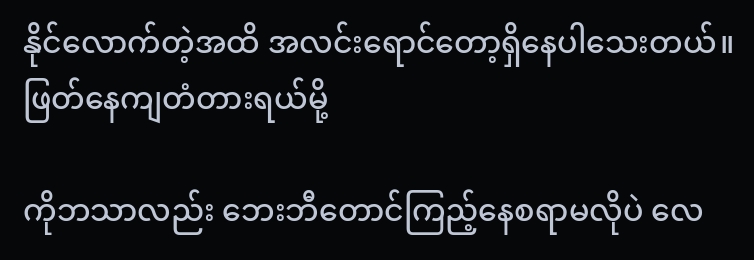နိုင်လောက်တဲ့အထိ အလင်းရောင်တော့ရှိနေပါသေးတယ်။ ဖြတ်နေကျတံတားရယ်မို့

ကိုဘသာလည်း ဘေးဘီတောင်ကြည့်နေစရာမလိုပဲ လေ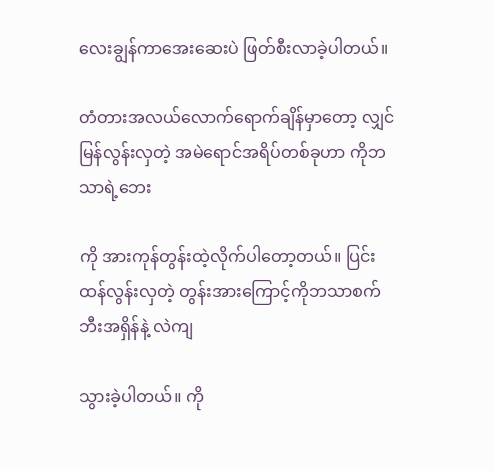လေးချွန်ကာအေးဆေးပဲ ဖြတ်စီးလာခဲ့ပါတယ်။

တံတားအလယ်လောက်ရောက်ချိန်မှာတော့ လျှင်မြန်လွန်းလှတဲ့ အမဲရောင်အရိပ်တစ်ခုဟာ ကိုဘသာရဲ့ဘေး

ကို အားကုန်တွန်းထဲ့လိုက်ပါတော့တယ်။ ပြင်းထန်လွန်းလှတဲ့ တွန်းအားကြောင့်ကိုဘသာစက်ဘီးအရှိန်နဲ့ လဲကျ

သွားခဲ့ပါတယ်။ ကို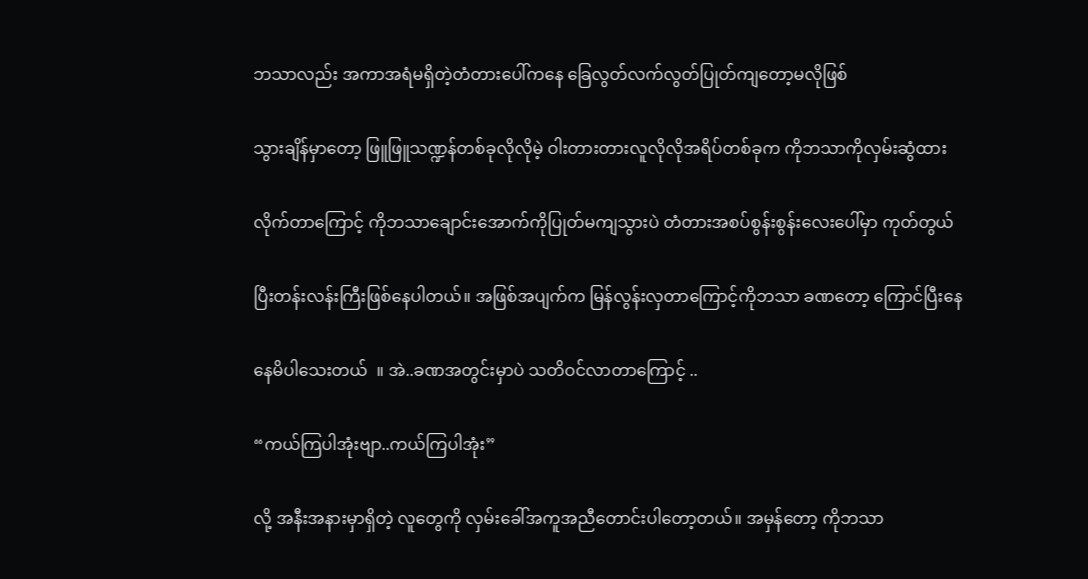ဘသာလည်း အကာအရံမရှိတဲ့တံတားပေါ်ကနေ ခြေလွတ်လက်လွတ်ပြုတ်ကျတော့မလိုဖြစ်

သွားချိန်မှာတော့ ဖြူဖြူသဏ္ဍန်တစ်ခုလိုလိုမဲ့ ဝါးတားတားလူလိုလိုအရိပ်တစ်ခုက ကိုဘသာကိုလှမ်းဆွံထား

လိုက်တာကြောင့် ကိုဘသာချောင်းအောက်ကိုပြုတ်မကျသွားပဲ တံတားအစပ်စွန်းစွန်းလေးပေါ်မှာ ကုတ်တွယ်

ပြီးတန်းလန်းကြီးဖြစ်နေပါတယ်။ အဖြစ်အပျက်က မြန်လွန်းလှတာကြောင့်ကိုဘသာ ခဏတော့ ကြောင်ပြီးနေ

နေမိပါသေးတယ်  ။ အဲ..ခဏအတွင်းမှာပဲ သတိဝင်လာတာကြောင့် ..

“ကယ်ကြပါအုံးဗျာ..ကယ်ကြပါအုံး”

လို့ အနီးအနားမှာရှိတဲ့ လူတွေကို လှမ်းခေါ်အကူအညီတောင်းပါတော့တယ်။ အမှန်တော့ ကိုဘသာ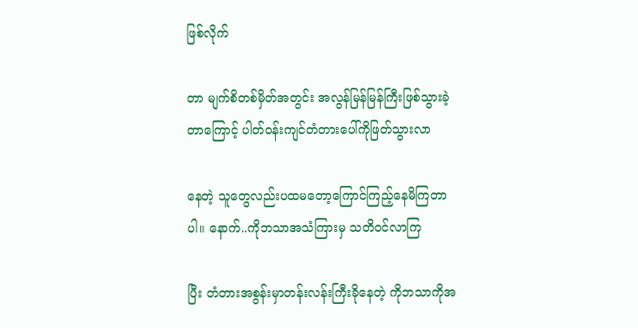ဖြစ်လိုက်

တာ မျက်စိတစ်မှိတ်အတွင်း အလွန်မြန်မြန်ကြီးဖြစ်သွားခဲ့တာကြောင့် ပါတ်ဝန်းကျင်တံတားပေါ်ကိုဖြတ်သွားလာ

နေတဲ့ သူတွေလည်းပထမတော့ကြောင်ကြည့်နေမိကြတာပါ။ နောက်..ကိုဘသာအသံကြားမှ သတိဝင်လာကြ

ပြီး တံတားအစွန်းမှာတန်းလန်းကြီးခိုနေတဲ့ ကိုဘသာကိုအ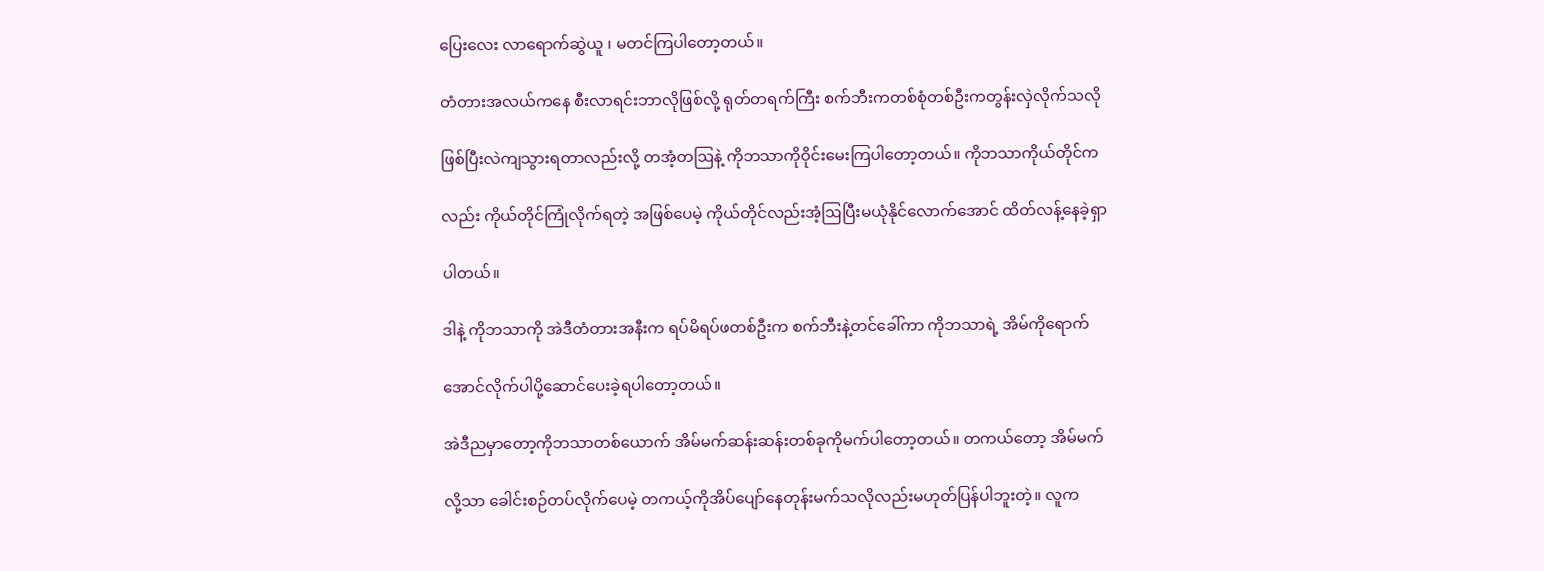ပြေးလေး လာရောက်ဆွဲယူ ၊ မတင်ကြပါတော့တယ်။

တံတားအလယ်ကနေ စီးလာရင်းဘာလိုဖြစ်လို့ ရုတ်တရက်ကြီး စက်ဘီးကတစ်စုံတစ်ဦးကတွန်းလှဲလိုက်သလို

ဖြစ်ပြီးလဲကျသွားရတာလည်းလို့ တအံ့တဩနဲ့ ကိုဘသာကိုဝိုင်းမေးကြပါတော့တယ်။ ကိုဘသာကိုယ်တိုင်က

လည်း ကိုယ်တိုင်ကြုံလိုက်ရတဲ့ အဖြစ်ပေမဲ့ ကိုယ်တိုင်လည်းအံ့ဩပြီးမယုံနိုင်လောက်အောင် ထိတ်လန့်နေခဲ့ရှာ

ပါတယ်။

ဒါနဲ့ ကိုဘသာကို အဲဒီတံတားအနီးက ရပ်မိရပ်ဖတစ်ဦးက စက်ဘီးနဲ့တင်ခေါ်ကာ ကိုဘသာရဲ့ အိမ်ကိုရောက်

အောင်လိုက်ပါပို့ဆောင်ပေးခဲ့ရပါတော့တယ်။

အဲဒီညမှာတော့ကိုဘသာတစ်ယောက် အိမ်မက်ဆန်းဆန်းတစ်ခုကိုမက်ပါတော့တယ်။ တကယ်တော့ အိမ်မက်

လို့သာ ခေါင်းစဉ်တပ်လိုက်ပေမဲ့ တကယ့်ကိုအိပ်ပျော်နေတုန်းမက်သလိုလည်းမဟုတ်ပြန်ပါဘူးတဲ့။ လူက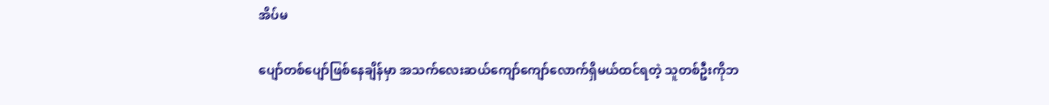အိပ်မ

ပျော်တစ်ပျော်ဖြစ်နေချိန်မှာ အသက်လေးဆယ်ကျော်ကျော်လောက်ရှိမယ်ထင်ရတဲ့ သူတစ်ဦးကိုဘ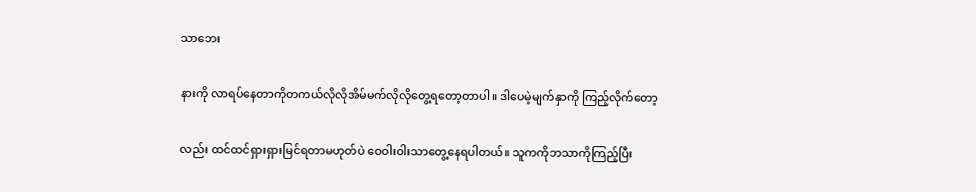သာဘေး

နားကို လာရပ်နေတာကိုတကယ်လိုလိုအိမ်မက်လိုလိုတွေ့ရတော့တာပါ။ ဒါပေမဲ့မျက်နှာကို ကြည့်လိုက်တော့

လည်း ထင်ထင်ရှားရှားမြင်ရတာမဟုတ်ပဲ ဝေဝါးဝါးသာတွေ့နေရပါတယ်။ သူကကိုဘသာကိုကြည့်ပြီး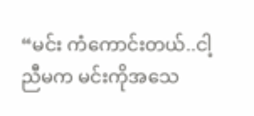“မင်း ကံကောင်းတယ်..ငါ့ညီမက မင်းကိုအသေ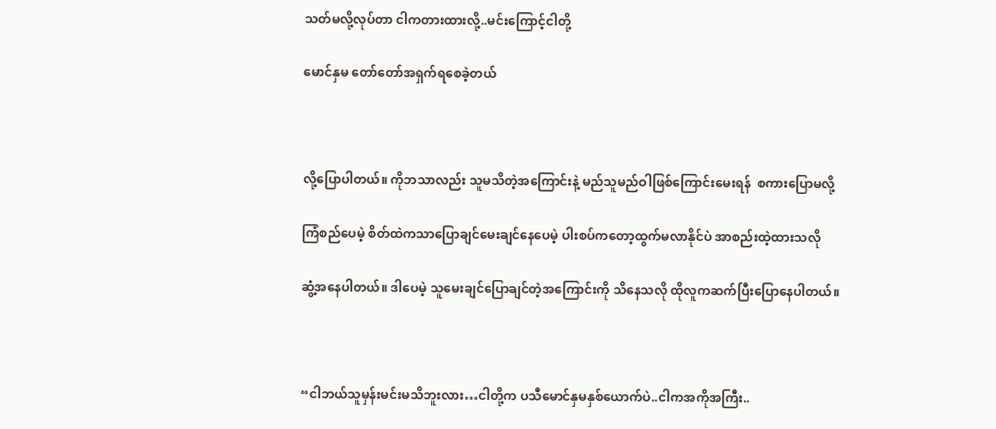သတ်မလို့လုပ်တာ ငါကတားထားလို့..မင်းကြောင့်ငါတို့

မောင်နှမ တော်တော်အရှက်ရစေခဲ့တယ်



လို့ပြောပါတယ်။ ကိုဘသာလည်း သူမသိတဲ့အကြောင်းနဲ့ မည်သူမည်ဝါဖြစ်ကြောင်းမေးရန်  စကားပြောမလို့

ကြံစည်ပေမဲ့ စိတ်ထဲကသာပြောချင်မေးချင်နေပေမဲ့ ပါးစပ်ကတော့ထွက်မလာနိုင်ပဲ အာစည်းထဲ့ထားသလို

ဆွံ့အနေပါတယ်။ ဒါပေမဲ့ သူမေးချင်ပြောချင်တဲ့အကြောင်းကို သိနေသလို ထိုလူကဆက်ပြီးပြောနေပါတယ်။



“ငါဘယ်သူမှန်းမင်းမသိဘူးလား…ငါတို့က ပသီမောင်နှမနှစ်ယောက်ပဲ..ငါကအကိုအကြီး..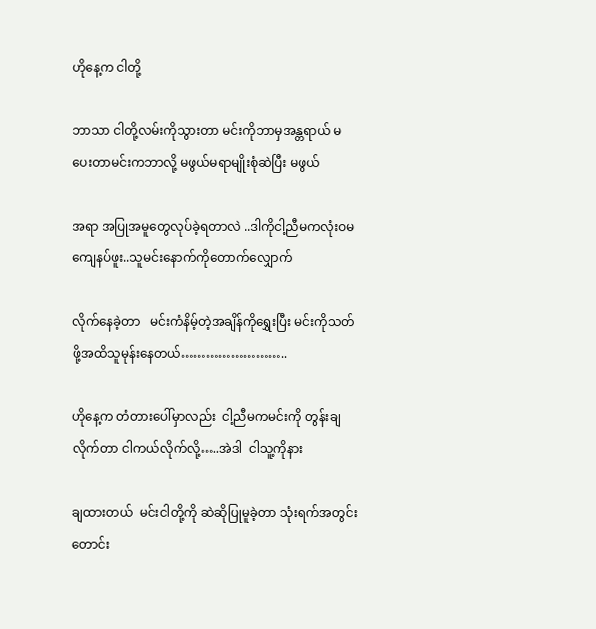ဟိုနေ့က ငါတို့

ဘာသာ ငါတို့လမ်းကိုသွားတာ မင်းကိုဘာမှအန္တရာယ် မပေးတာမင်းကဘာလို့ မဖွယ်မရာမျိုးစုံဆဲပြီး မဖွယ်

အရာ အပြုအမူတွေလုပ်ခဲ့ရတာလဲ ..ဒါကိုငါ့ညီမကလုံးဝမကျေနပ်ဖူး..သူမင်းနောက်ကိုတောက်လျှောက်

လိုက်နေခဲ့တာ   မင်းကံနိမ့်တဲ့အချိန်ကိုရွှေးပြီး မင်းကိုသတ်ဖို့အထိသူမုန်းနေတယ်……………………..

ဟိုနေ့က တံတားပေါ်မှာလည်း  ငါ့ညီမကမင်းကို တွန်းချလိုက်တာ ငါကယ်လိုက်လို့…..အဲဒါ  ငါသူ့ကိုနား

ချထားတယ်  မင်းငါတို့ကို ဆဲဆိုပြုမူခဲ့တာ သုံးရက်အတွင်းတောင်း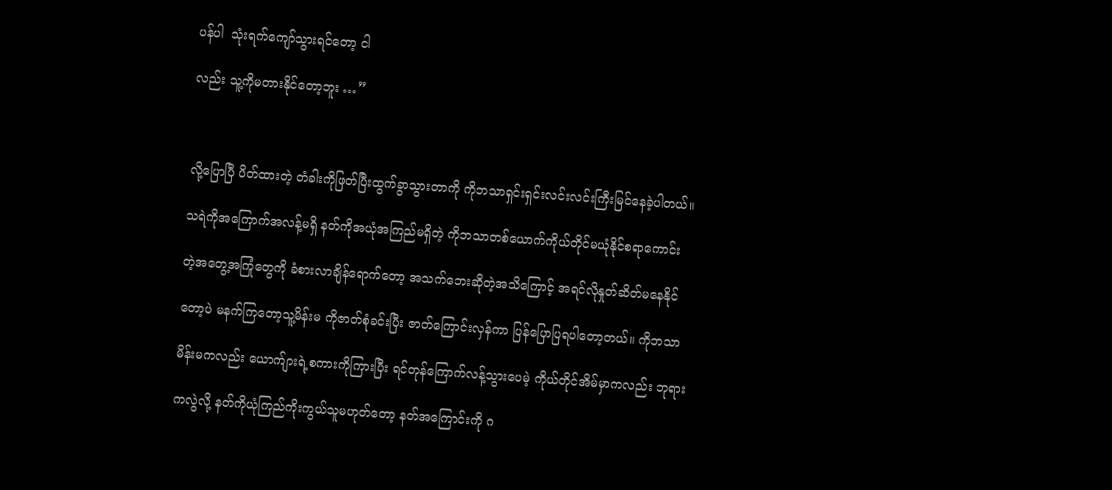ပန်ပါ  သုံးရက်ကျော်သွားရင်တော့ ငါ

လည်း သူ့ကိုမတားနိုင်တော့ဘူး …”



လို့ပြောပြီ ပိတ်ထားတဲ့ တံခါးကိုဖြတ်ပြီးထွက်ခွာသွားတာကို ကိုဘသာရှင်းရှင်းလင်းလင်းကြီးမြင်နေခဲ့ပါတယ်။

သရဲကိုအကြောက်အလန့်မရှိ နတ်ကိုအယုံအကြည်မရှိတဲ့ ကိုဘသာတစ်ယောက်ကိုယ်တိုင်မယုံနိုင်စရာကောင်း

တဲ့အတွေ့အကြုံတွေကို ခံစားလာချိန်ရောက်တော့ အသက်ဘေးဆိုတဲ့အသိကြောင့် အရင်လိုနှုတ်ဆိတ်မနေနိုင်

တော့ပဲ မနက်ကြတော့သူ့မိန်းမ ကိုဇာတ်စုံခင်းပြီး ဇာတ်ကြောင်းလှန်ကာ ပြန်ပြောပြရပါတော့တယ်။ ကိုဘသာ

မိန်းမကလည်း ယောက်ျားရဲ့စကားကိုကြားပြီး ရင်တုန်ကြောက်လန့်သွားပေမဲ့ ကိုယ်တိုင်အိမ်မှာကလည်း ဘုရား

ကလွဲလို့ နတ်ကိုယုံကြည်ကိုးကွယ်သူမဟုတ်တော့ နတ်အကြောင်းကို ဂ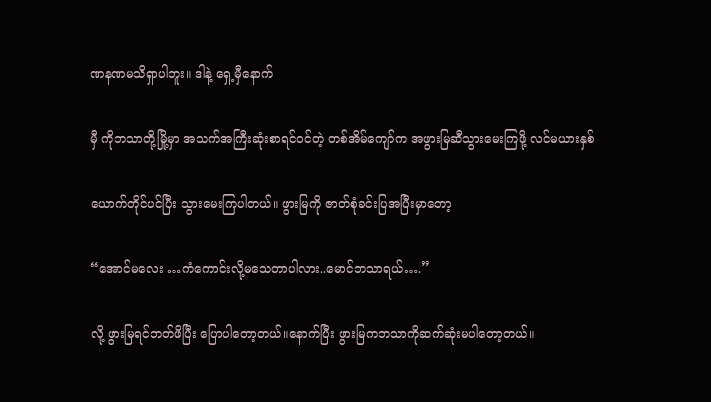ဏနဏမသိရှာပါဘူး။ ဒါနဲ့ ရှေ့မှီနောက်

မှီ ကိုဘသာတို့မြို့မှာ အသက်အကြီးဆုံးစာရင်ဝင်တဲ့ တစ်အိမ်ကျော်က အဖွားမြဆီသွားမေးကြဖို့ လင်မယားနှစ်

ယောက်တိုင်ပင်ပြီး သွားမေးကြပါတယ်။ ဖွားမြကို ဇာတ်စုံခင်းပြအပြီးမှာတော့

“အောင်မလေး …ကံကောင်းလို့မသေတာပါလား..မောင်ဘသာရယ်….”

လို့ ဖွားမြရင်ဘတ်ဖိပြီး ပြောပါတော့တယ်။နောက်ပြီး ဖွားမြကဘသာကိုဆက်ဆုံးမပါတော့တယ်။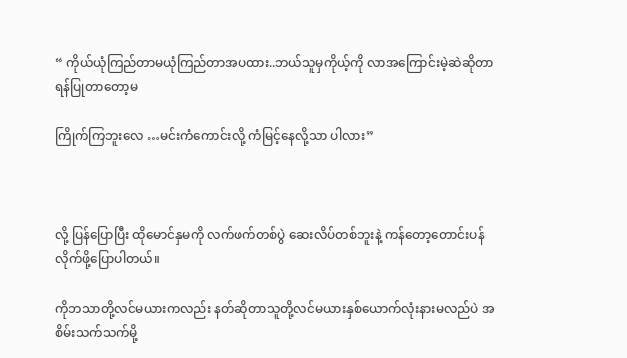“ ကိုယ်ယုံကြည်တာမယုံကြည်တာအပထား..ဘယ်သူမှကိုယ့်ကို လာအကြောင်းမဲ့ဆဲဆိုတာ ရန်ပြုတာတော့မ

ကြိုက်ကြဘူးလေ …မင်းကံကောင်းလို့ ကံမြင့်နေလို့သာ ပါလား”



လို့ ပြန်ပြောပြီး ထိုမောင်နှမကို လက်ဖက်တစ်ပွဲ ဆေးလိပ်တစ်ဘူးနဲ့ ကန်တော့တောင်းပန်လိုက်ဖို့ပြောပါတယ်။

ကိုဘသာတို့လင်မယားကလည်း နတ်ဆိုတာသူတို့လင်မယားနှစ်ယောက်လုံးနားမလည်ပဲ အစိမ်းသက်သက်မို့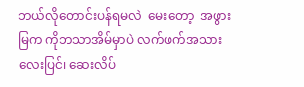ဘယ်လိုတောင်းပန်ရမလဲ  မေးတော့  အဖွားမြက ကိုဘသာအိမ်မှာပဲ လက်ဖက်အသားလေးပြင်၊ ဆေးလိပ်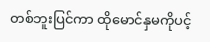တစ်ဘူးပြင်ကာ ထိုမောင်နှမကိုပင့်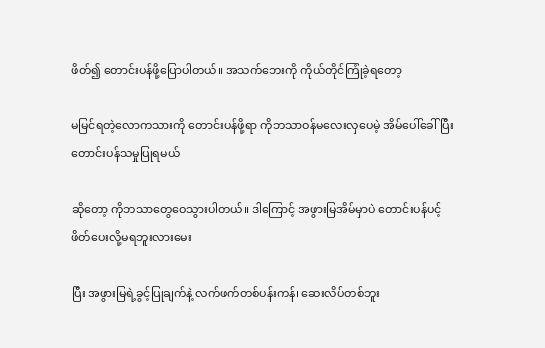ဖိတ်၍ တောင်းပန်ဖို့ပြောပါတယ်။ အသက်ဘေးကို ကိုယ်တိုင်ကြုံခဲ့ရတော့

မမြင်ရတဲ့လောကသားကို တောင်းပန်ဖို့ရာ ကိုဘသာဝန်မလေးလှပေမဲ့ အိမ်ပေါ်ခေါ်ပြီးတောင်းပန်သမှုပြုရမယ်

ဆိုတော့ ကိုဘသာတွေဝေသွားပါတယ်။ ဒါကြောင့် အဖွားမြအိမ်မှာပဲ တောင်းပန်ပင့်ဖိတ်ပေးလို့မရဘူးလားမေး

ပြီး အဖွားမြရဲ့ခွင့်ပြုချက်နဲ့ လက်ဖက်တစ်ပန်းကန်၊ ဆေးလိပ်တစ်ဘူး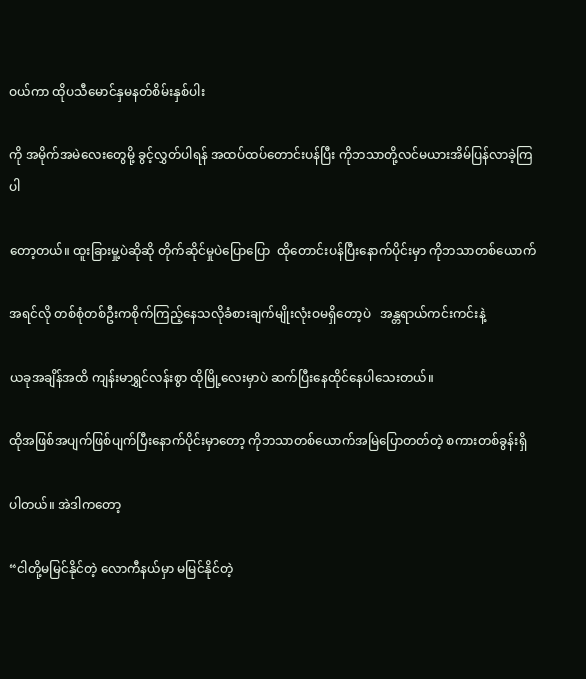ဝယ်ကာ ထိုပသီမောင်နှမနတ်စိမ်းနှစ်ပါး

ကို အမိုက်အမဲလေးတွေမို့ ခွင့်လွှတ်ပါရန် အထပ်ထပ်တောင်းပန်ပြီး ကိုဘသာတို့လင်မယားအိမ်ပြန်လာခဲ့ကြပါ

တော့တယ်။ ထူးခြားမှု့ပဲဆိုဆို တိုက်ဆိုင်မှုပဲပြောပြော  ထိုတောင်းပန်ပြီးနောက်ပိုင်းမှာ ကိုဘသာတစ်ယောက်

အရင်လို တစ်စုံတစ်ဦးကစိုက်ကြည့်နေသလိုခံစားချက်မျိုးလုံးဝမရှိတော့ပဲ   အန္တရာယ်ကင်းကင်းနဲ့

ယခုအချိန်အထိ ကျန်းမာရွှင်လန်းစွာ ထိုမြို့လေးမှာပဲ ဆက်ပြီးနေထိုင်နေပါသေးတယ်။

ထိုအဖြစ်အပျက်ဖြစ်ပျက်ပြီးနောက်ပိုင်းမှာတော့ ကိုဘသာတစ်ယောက်အမြဲပြောတတ်တဲ့ စကားတစ်ခွန်းရှိ

ပါတယ်။ အဲဒါကတော့

“ငါတို့မမြင်နိုင်တဲ့ လောကီနယ်မှာ မမြင်နိုင်တဲ့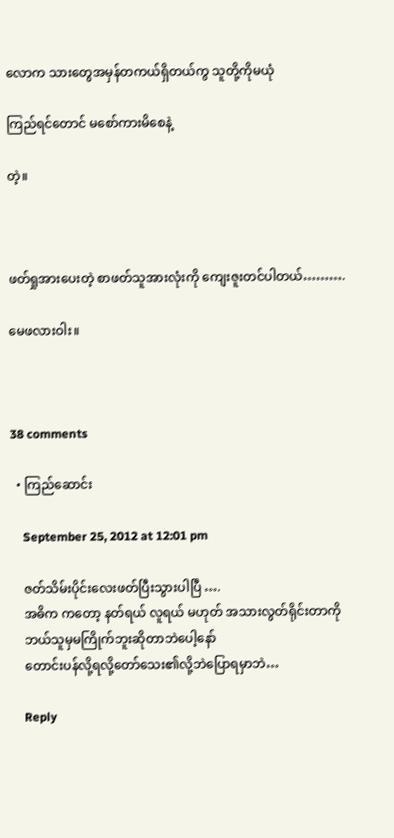လောက သားတွေအမှန်တကယ်ရှိတယ်ကွ သူတို့ကိုမယုံ

ကြည်ရင်တောင် မစော်ကားမိစေနဲ့

တဲ့။



ဖတ်ရှုအားပေးတဲ့ စာဖတ်သူအားလုံးကို ကျေးဇူးတင်ပါတယ်……….

မေဖလားဝါး။



38 comments

  • ကြည်ဆောင်း

    September 25, 2012 at 12:01 pm

    ဇတ်သိမ်းပိုင်းလေးဖတ်ပြီးသွားပါပြီ ….
    အဓိက ကတော့ နတ်ရယ် လူရယ် မဟုတ် အသားလွတ်ရိုင်းတာကို
    ဘယ်သူမှမကြိုက်ဘူးဆိုတာဘဲပေါ့နော်
    တောင်းပန်လို့ရလို့တော်သေး၏လို့ဘဲပြောရမှာဘဲ…

    Reply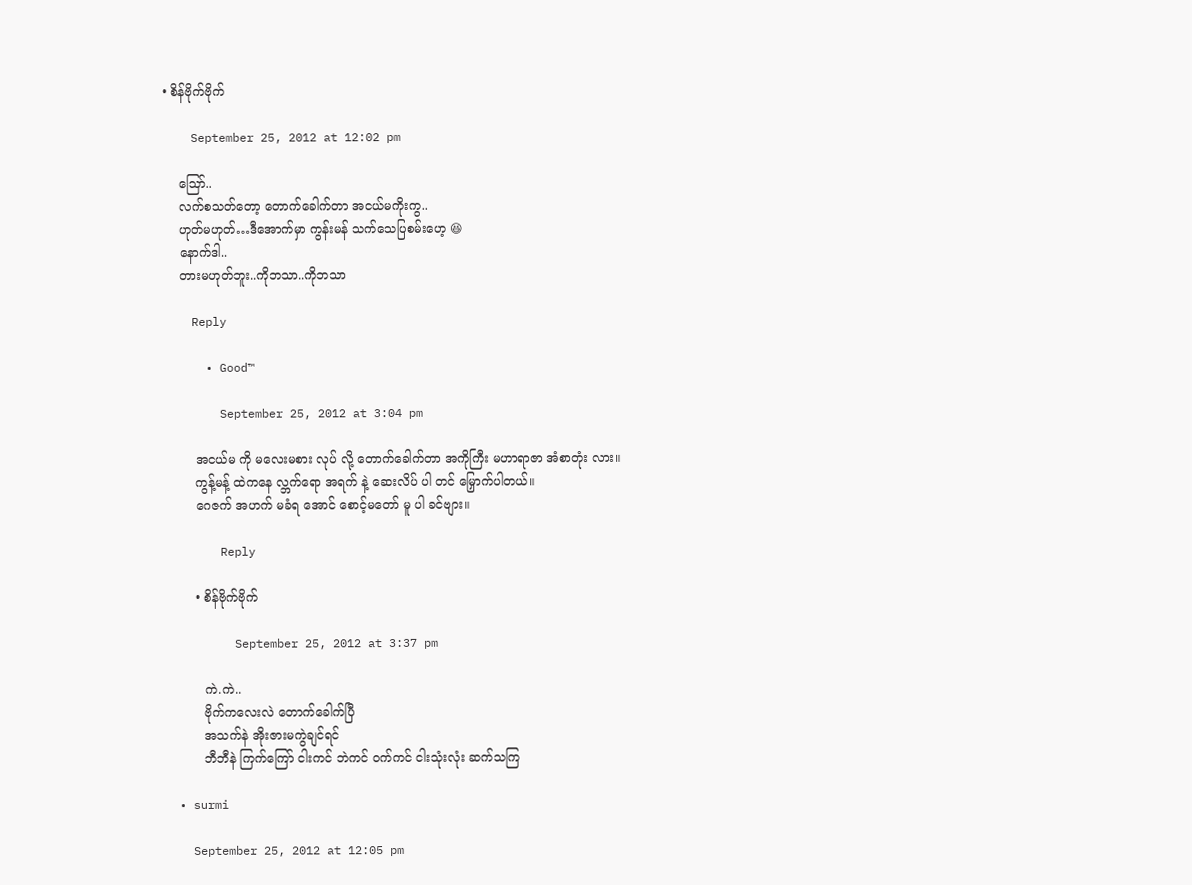• စိန်ဗိုက်ဗိုက်

    September 25, 2012 at 12:02 pm

    ဪ..
    လက်စသတ်တော့ တောက်ခေါက်တာ အငယ်မကိုးကွ..
    ဟုတ်မဟုတ်…ဒီအောက်မှာ ကွန်းမန် သက်သေပြစမ်းဟေ့ 😆
    နောက်ဒါ..
    တားမဟုတ်ဘူး..ကိုဘသာ..ကိုဘသာ

    Reply

      • Good™

        September 25, 2012 at 3:04 pm

        အငယ်မ ကို မလေးမစား လုပ် လို့ တောက်ခေါက်တာ အကိုကြီး မဟာရာဇာ အံစာတုံး လား။
        ကွန့်မန့် ထဲကနေ လ္ဘက်ရော အရက် နဲ့ ဆေးလိပ် ပါ တင် မြှောက်ပါတယ်။
        ဂေဇက် အဟက် မခံရ အောင် စောင့်မတော် မူ ပါ ခင်ဗျား။

        Reply

        • စိန်ဗိုက်ဗိုက်

          September 25, 2012 at 3:37 pm

          ကဲ.ကဲ..
          ဗိုက်ကလေးလဲ တောက်ခေါက်ပြီ
          အသက်နဲ အိုးဇားမကွဲချင်ရင်
          ဘီဘီနဲ ကြက်ကြော် ငါးကင် ဘဲကင် ဝက်ကင် ငါးသုံးလုံး ဆက်သကြ

  • surmi

    September 25, 2012 at 12:05 pm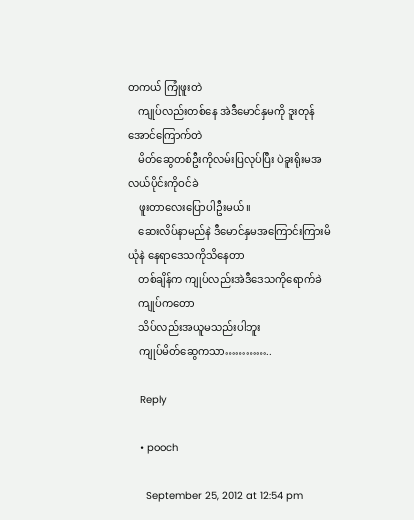တကယ် ကြုံဖူးတဲ
    ကျုပ်လည်းတစ်နေ အဲဒီမောင်နှမကို ဒူးတုန်အောင်ကြောက်တဲ
    မိတ်ဆွေတစ်ဦးကိုလမ်းပြလုပ်ပြီး ပဲခူးရိုးမအလယ်ပိုင်းကိုဝင်ခဲ
    ဖူးတာလေးပြောပါဦးမယ်။
    ဆေးလိပ်နာမည်နဲ ဒီမောင်နှမအကြောင်းကြားမိယုံနဲ နေရာဒေသကိုသိနေတာ
    တစ်ချိန်က ကျုပ်လည်းအဲဒီဒေသကိုရောက်ခဲ
    ကျုပ်ကတော
    သိပ်လည်းအယူမသည်းပါဘူး
    ကျုပ်မိတ်ဆွေကသာ…………..

    Reply

    • pooch

      September 25, 2012 at 12:54 pm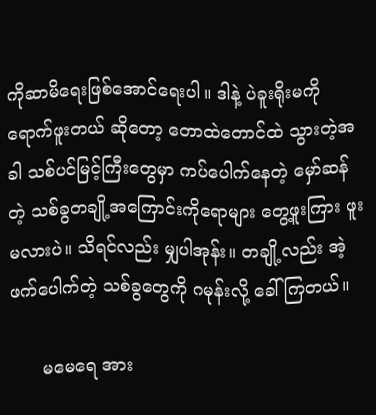ကိုဆာမိရေးဖြစ်အောင်ရေးပါ။ ဒါနဲ့ ပဲခူးရိုးမကို ရောက်ဖူးတယ် ဆိုတော့ တောထဲတောင်ထဲ သွားတဲ့အခါ သစ်ပင်မြင့်ကြီးတွေမှာ ကပ်ပေါက်နေတဲ့ မှော်ဆန်တဲ့ သစ်ခွတချို့အကြောင်းကိုရောများ တွေ့ဖူးကြား ဖူးမလားပဲ။ သိရင်လည်း မျှပါအုန်း။ တချို့လည်း အဲ့ဖက်ပေါက်တဲ့ သစ်ခွတွေကို ဂမုန်းလို့ ခေါ်ကြတယ်။

      မမေရေ အား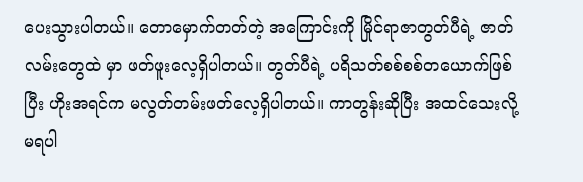ပေးသွားပါတယ်။ တောမှောက်တတ်တဲ့ အကြောင်းကို မြိုင်ရာဇာတွတ်ပီရဲ့ ဇာတ်လမ်းတွေထဲ မှာ ဖတ်ဖူးလေ့ရှိပါတယ်။ တွတ်ပီရဲ့ ပရိသတ်စစ်စစ်တယောက်ဖြစ်ပြီး ဟိုးအရင်က မလွတ်တမ်းဖတ်လေ့ရှိပါတယ်။ ကာတွန်းဆိုပြီး အထင်သေးလို့ မရပါ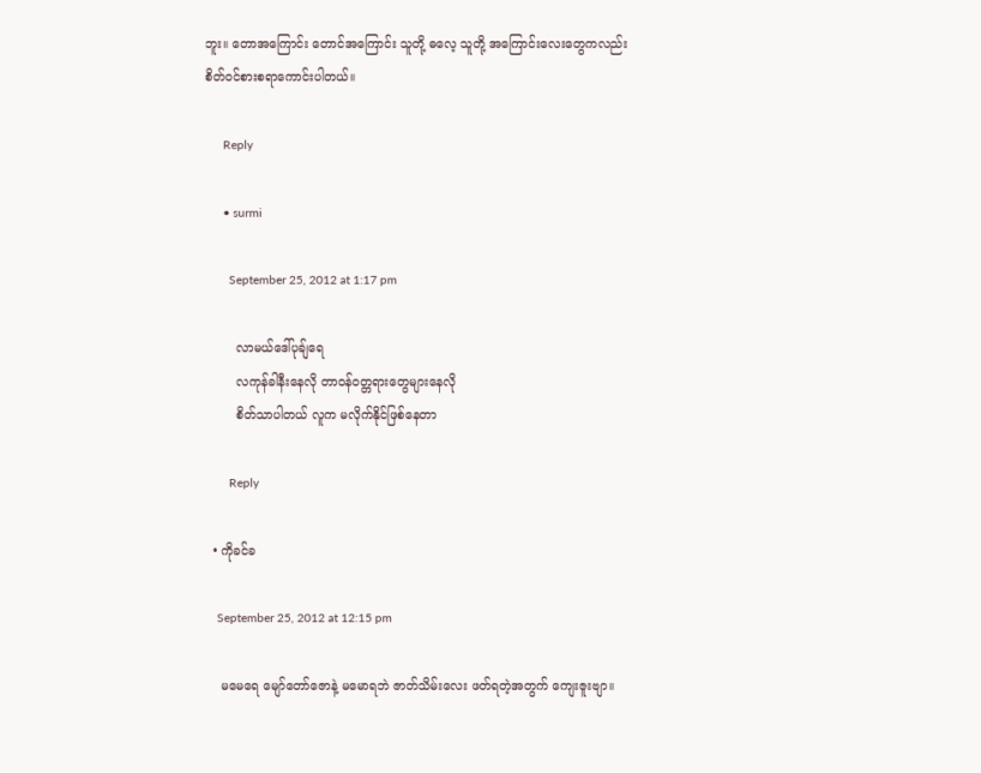ဘူး။ တောအကြောင်း တောင်အကြောင်း သူတို့ ဓလေ့ သူတို့ အကြောင်းလေးတွေကလည်း စိတ်ဝင်စားစရာကောင်းပါတယ်။

      Reply

      • surmi

        September 25, 2012 at 1:17 pm

        လာမယ်ဒေါ်ပုချ်ရေ
        လကုန်ခါနီးနေလို တာဝန်ဝတ္တရားတွေများနေလို
        စိတ်သာပါတယ် လူက မလိုက်နိုင်ဖြစ်နေတာ

        Reply

  • ကိုခင်ခ

    September 25, 2012 at 12:15 pm

    မမေရေ မျော်တော်ဇောနဲ့ မမောရဘဲ ဇာတ်သိမ်းလေး ဖတ်ရတဲ့အတွက် ကျေးဇူးဗျာ။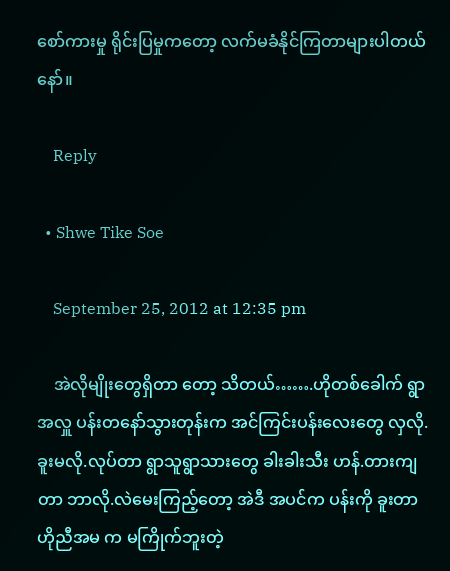စော်ကားမှု ရိုင်းပြမှုကတော့ လက်မခံနိုင်ကြတာများပါတယ်နော်။

    Reply

  • Shwe Tike Soe

    September 25, 2012 at 12:35 pm

    အဲလိုမျိုးတွေရှိတာ တော့ သိတယ်…….ဟိုတစ်ခေါက် ရွာအလှူ ပန်းတနော်သွားတုန်းက အင်ကြင်းပန်းလေးတွေ လှလို. ခူးမလို.လုပ်တာ ရွာသူရွာသားတွေ ခါးခါးသီး ဟန်.တားကျတာ ဘာလို.လဲမေးကြည့်တော့ အဲဒီ အပင်က ပန်းကို ခူးတာ ဟိုညီအမ က မကြိုက်ဘူးတဲ့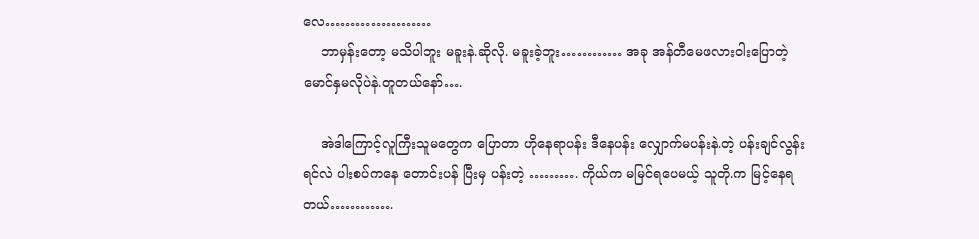လေ…………………
    ဘာမှန်းတော့ မသိပါဘူး မခူးနဲ.ဆိုလို. မခူးခဲ့ဘူး………… အခု အန်တီမေဖလားဝါးပြောတဲ့ မောင်နှမလိုပဲနဲ.တူတယ်နော်….

    အဲဒါကြောင့်လူကြီးသူမတွေက ပြောတာ ဟိုနေရာပန်း ဒီနေပန်း လျှောက်မပန်းနဲ.တဲ့ ပန်းချင်လွန်းရင်လဲ ပါးစပ်ကနေ တောင်းပန် ပြီးမှ ပန်းတဲ့ ………. ကိုယ်က မမြင်ရပေမယ့် သူတို.က မြင့်နေရတယ်………….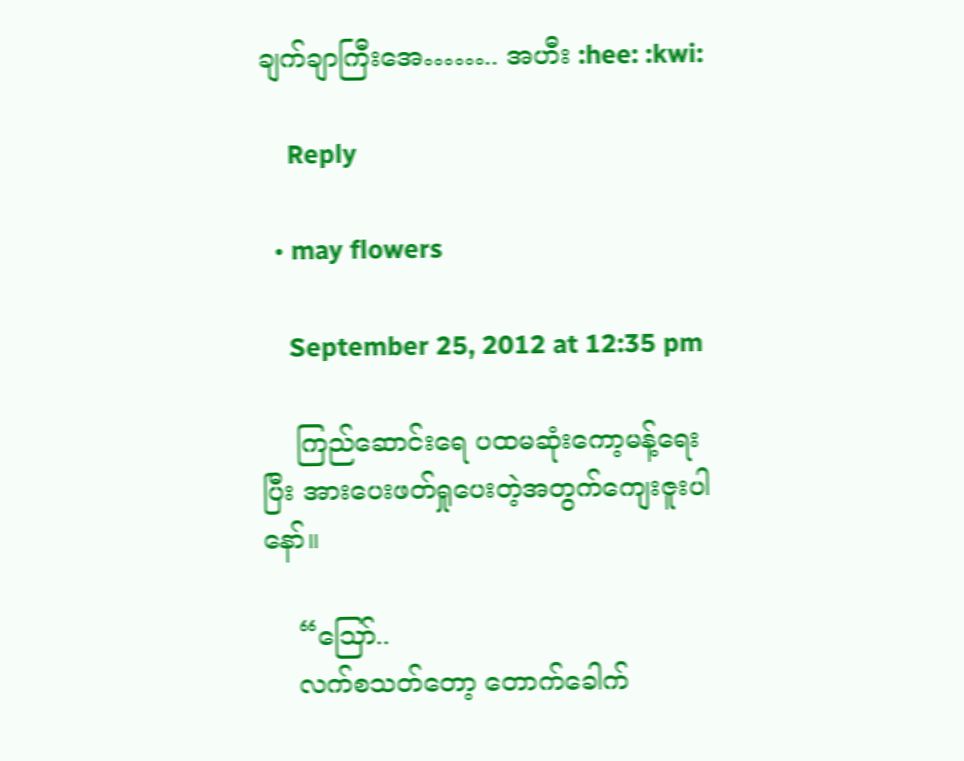ချက်ချာကြီးအေ…….. အဟီး :hee: :kwi:

    Reply

  • may flowers

    September 25, 2012 at 12:35 pm

    ကြည်ဆောင်းရေ ပထမဆုံးကော့မန့်ရေးပြီး အားပေးဖတ်ရှုပေးတဲ့အတွက်ကျေးဇူးပါနော်။

    “ဪ..
    လက်စသတ်တော့ တောက်ခေါက်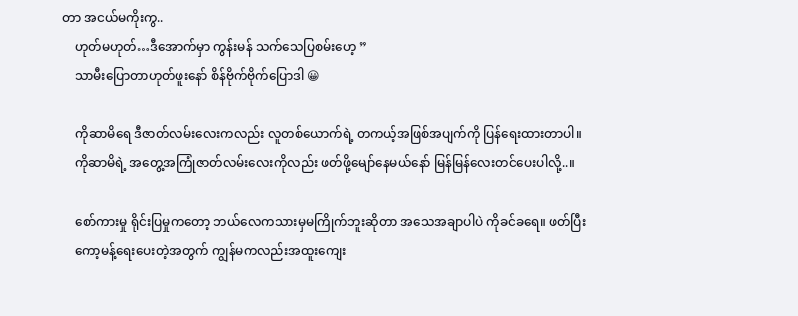တာ အငယ်မကိုးကွ..
    ဟုတ်မဟုတ်…ဒီအောက်မှာ ကွန်းမန် သက်သေပြစမ်းဟေ့ ”
    သာမီးပြောတာဟုတ်ဖူးနော် စိန်ဗိုက်ဗိုက်ပြောဒါ 😀

    ကိုဆာမိရေ ဒီဇာတ်လမ်းလေးကလည်း လူတစ်ယောက်ရဲ့ တကယ့်အဖြစ်အပျက်ကို ပြန်ရေးထားတာပါ။
    ကိုဆာမိရဲ့ အတွေ့အကြုံဇာတ်လမ်းလေးကိုလည်း ဖတ်ဖို့မျော်နေမယ်နော် မြန်မြန်လေးတင်ပေးပါလို့..။

    စော်ကားမှု ရိုင်းပြမှုကတော့ ဘယ်လေကသားမှမကြိုက်ဘူးဆိုတာ အသေအချာပါပဲ ကိုခင်ခရေ။ ဖတ်ပြီး
    ကော့မန့်ရေးပေးတဲ့အတွက် ကျွန်မကလည်းအထူးကျေး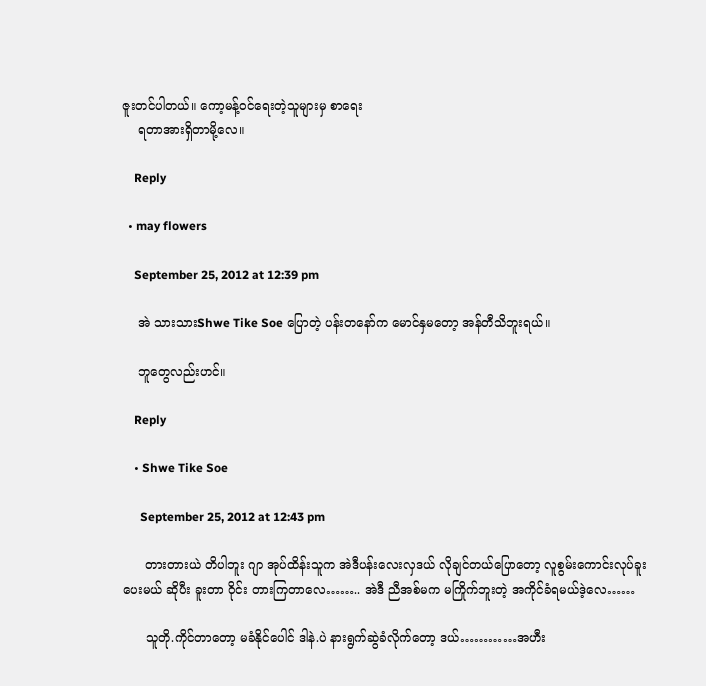ဇူးတင်ပါတယ်။ ကော့မန့်ဝင်ရေးတဲ့သူများမှ စာရေး
    ရတာအားရှိတာမို့လေ။

    Reply

  • may flowers

    September 25, 2012 at 12:39 pm

    အဲ သားသားShwe Tike Soe ပြောတဲ့ ပန်းတနော်က မောင်နှမတော့ အန်တီသိဘူးရယ်။

    ဘူတွေလည်းဟင်။

    Reply

    • Shwe Tike Soe

      September 25, 2012 at 12:43 pm

      တားတားယဲ တိပါဘူး ဂျာ အုပ်ထိန်းသူက အဲဒီပန်းလေးလှဒယ် လိုချင်တယ်ပြောတော့ လူစွမ်းကောင်းလုပ်ခူးပေးမယ် ဆိုပီး ခူးတာ ဝိုင်း တားကြတာလေ…….. အဲဒီ ညီအစ်မက မကြိုက်ဘူးတဲ့ အကိုင်ခံရမယ်ဒဲ့လေ……

      သူတို.ကိုင်တာတော့ မခံနိုင်ပေါင် ဒါနဲ.ပဲ နားရွက်ဆွဲခံလိုက်တော့ ဒယ်…………အဟီး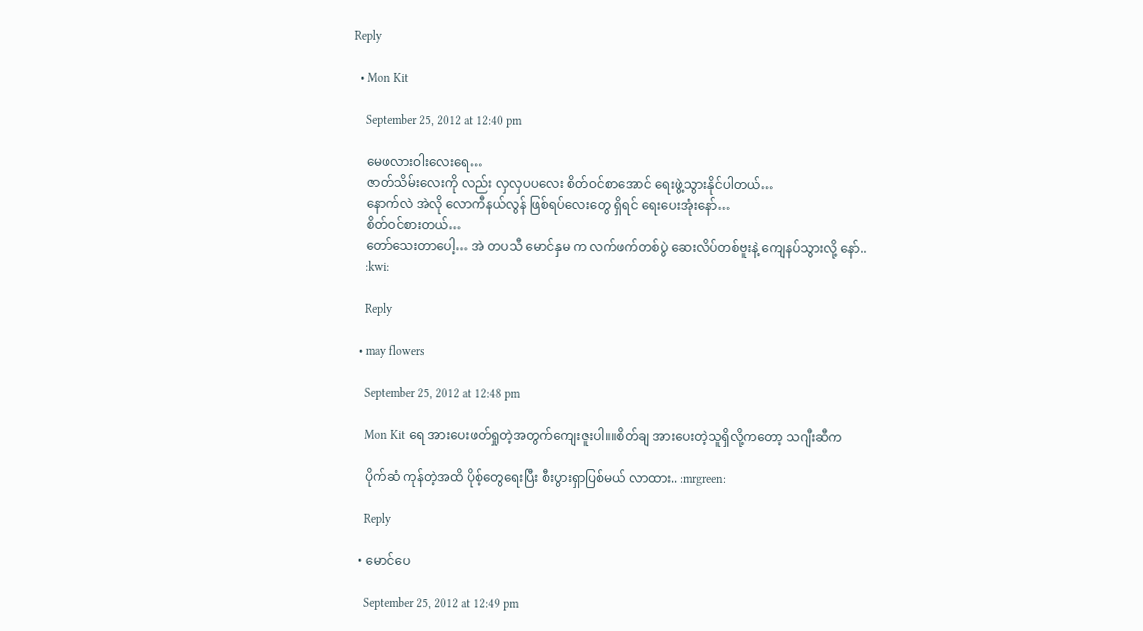Reply

  • Mon Kit

    September 25, 2012 at 12:40 pm

    မေဖလားဝါးလေးရေ…
    ဇာတ်သိမ်းလေးကို လည်း လှလှပပလေး စိတ်ဝင်စာအောင် ရေးဖွဲ့သွားနိုင်ပါတယ်…
    နောက်လဲ အဲလို လောကီနယ်လွန် ဖြစ်ရပ်လေးတွေ ရှိရင် ရေးပေးအုံးနော်…
    စိတ်ဝင်စားတယ်…
    တော်သေးတာပေါ့… အဲ တပသီ မောင်နှမ က လက်ဖက်တစ်ပွဲ ဆေးလိပ်တစ်ဗူးနဲ့ ကျေနပ်သွားလို့ နော်..
    :kwi:

    Reply

  • may flowers

    September 25, 2012 at 12:48 pm

    Mon Kit ရေ အားပေးဖတ်ရှုတဲ့အတွက်ကျေးဇူးပါ။။စိတ်ချ အားပေးတဲ့သူရှိလို့ကတော့ သဂျီးဆီက

    ပိုက်ဆံ ကုန်တဲ့အထိ ပိုစ့်တွေရေးပြီး စီးပွားရှာပြစ်မယ် လာထား.. :mrgreen:

    Reply

  • မောင်ပေ

    September 25, 2012 at 12:49 pm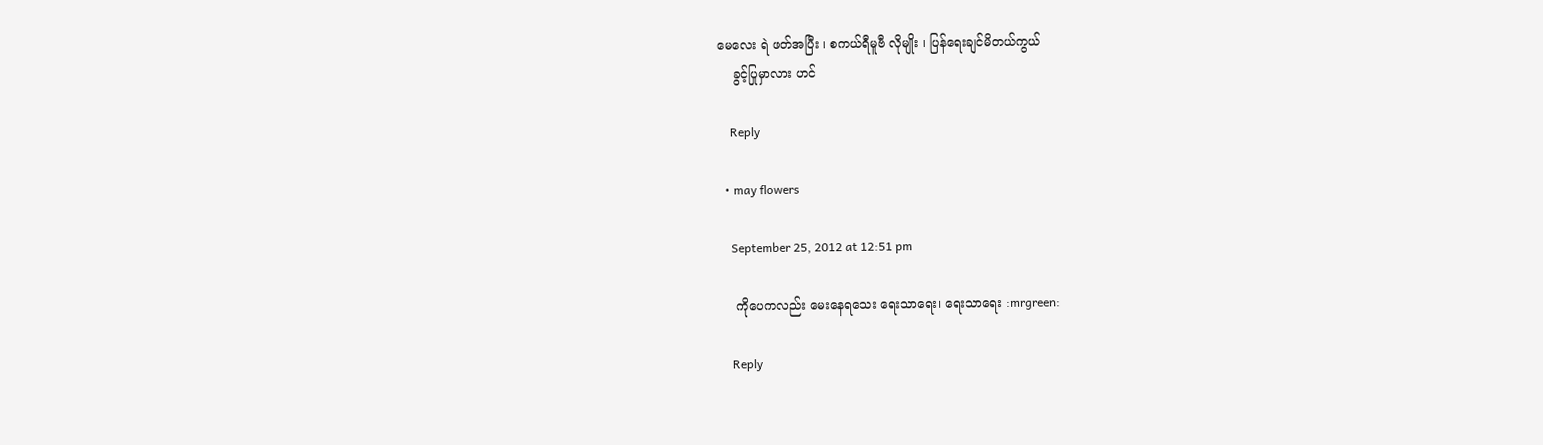မေလေး ရဲ ဖတ်အပြီး ၊ စကယ်ရီမူဗီ လိုမျိုး ၊ ပြန်ရေးချင်မိတယ်ကွယ်
    ခွင့်ပြုမှာလား ဟင်

    Reply

  • may flowers

    September 25, 2012 at 12:51 pm

    ကိုပေကလည်း မေးနေရသေး ရေးသာရေး၊ ရေးသာရေး :mrgreen:

    Reply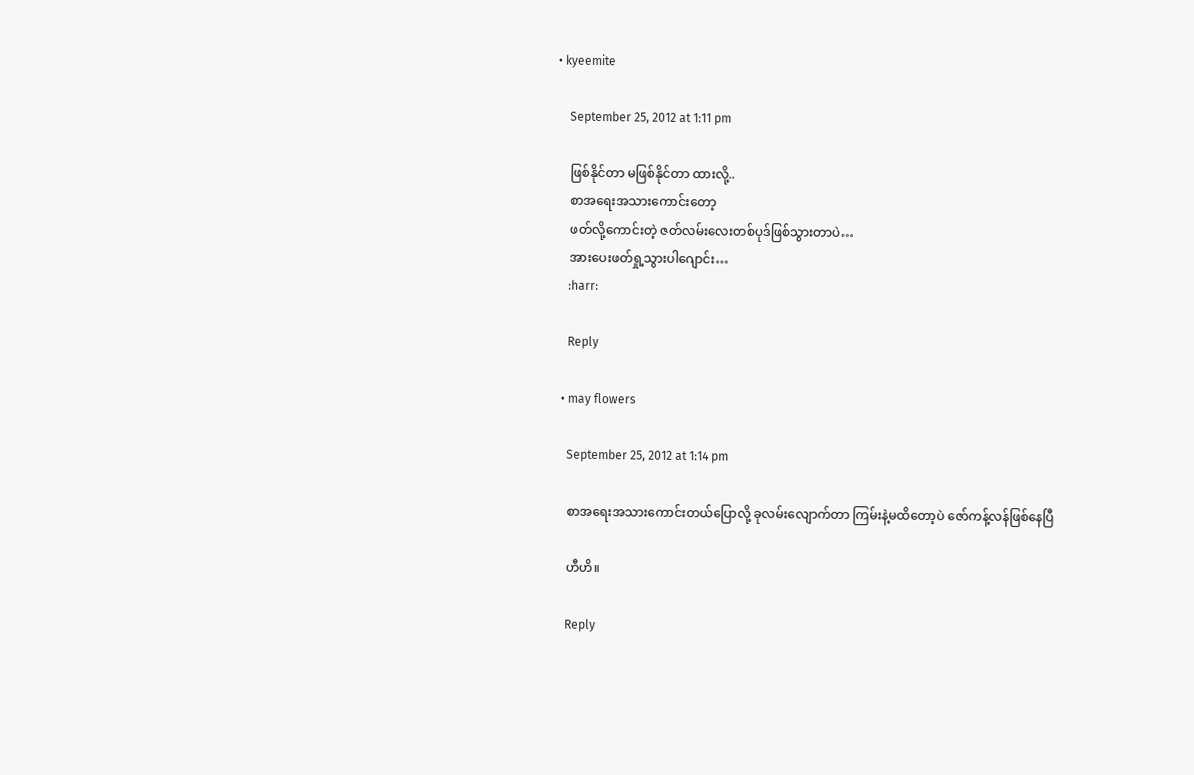• kyeemite

    September 25, 2012 at 1:11 pm

    ဖြစ်နိုင်တာ မဖြစ်နိုင်တာ ထားလို့..
    စာအရေးအသားကောင်းတော့
    ဖတ်လို့ကောင်းတဲ့ ဇတ်လမ်းလေးတစ်ပုဒ်ဖြစ်သွားတာပဲ…
    အားပေးဖတ်ရှု့သွားပါဂျောင်း…
    :harr:

    Reply

  • may flowers

    September 25, 2012 at 1:14 pm

    စာအရေးအသားကောင်းတယ်ပြောလို့ ခုလမ်းလျောက်တာ ကြမ်းနဲ့မထိတော့ပဲ ဇော်ကန့်လန်ဖြစ်နေပြီ

    ဟီဟိ။

    Reply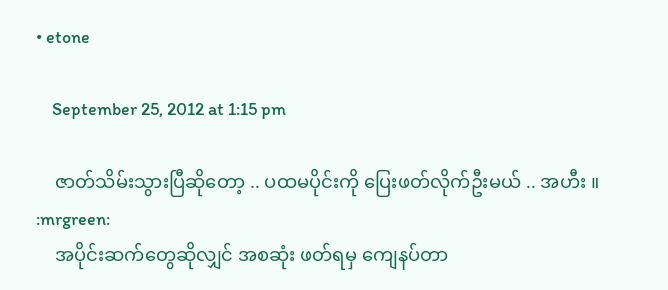• etone

    September 25, 2012 at 1:15 pm

    ဇာတ်သိမ်းသွားပြီဆိုတော့ .. ပထမပိုင်းကို ပြေးဖတ်လိုက်ဦးမယ် .. အဟီး ။ :mrgreen:
    အပိုင်းဆက်တွေဆိုလျှင် အစဆုံး ဖတ်ရမှ ကျေနပ်တာ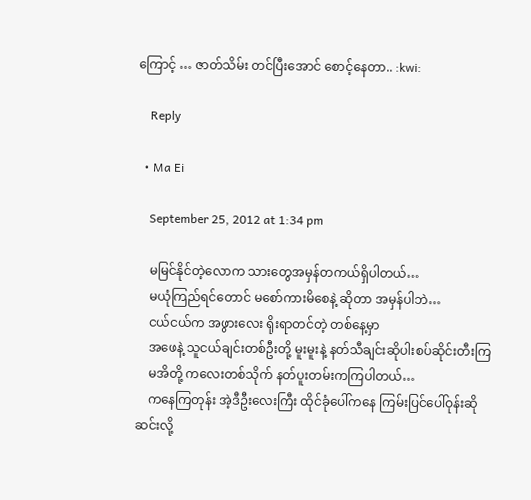ကြောင့် … ဇာတ်သိမ်း တင်ပြီးအောင် စောင့်နေတာ.. :kwi:

    Reply

  • Ma Ei

    September 25, 2012 at 1:34 pm

    မမြင်နိုင်တဲ့လောက သားတွေအမှန်တကယ်ရှိပါတယ်…
    မယုံကြည်ရင်တောင် မစော်ကားမိစေနဲ့ ဆိုတာ အမှန်ပါဘဲ…
    ငယ်ငယ်က အဖွားလေး ရိုးရာတင်တဲ့ တစ်နေ့မှာ
    အဖေနဲ့ သူငယ်ချင်းတစ်ဦးတို့ မူးမူးနဲ့ နတ်သီချင်းဆိုပါးစပ်ဆိုင်းတီးကြ
    မအိတို့ ကလေးတစ်သိုက် နတ်ပူးတမ်းကကြပါတယ်…
    ကနေကြတုန်း အဲ့ဒီဦးလေးကြီး ထိုင်ခုံပေါ်ကနေ ကြမ်းပြင်ပေါ်ဝုန်းဆို ဆင်းလို့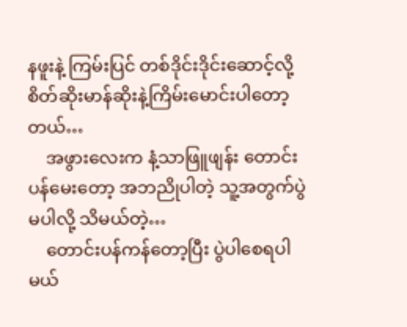နဖူးနဲ့ ကြမ်းပြင် တစ်ဒိုင်းဒိုင်းဆောင့်လို့ စိတ်ဆိုးမာန်ဆိုးနဲ့ကြိမ်းမောင်းပါတော့တယ်…
    အဖွားလေးက နံ့သာဖြူဖျန်း တောင်းပန်မေးတော့ အဘညိုပါတဲ့ သူ့အတွက်ပွဲမပါလို့ သိမယ်တဲ့…
    တောင်းပန်ကန်တော့ပြီး ပွဲပါစေရပါမယ်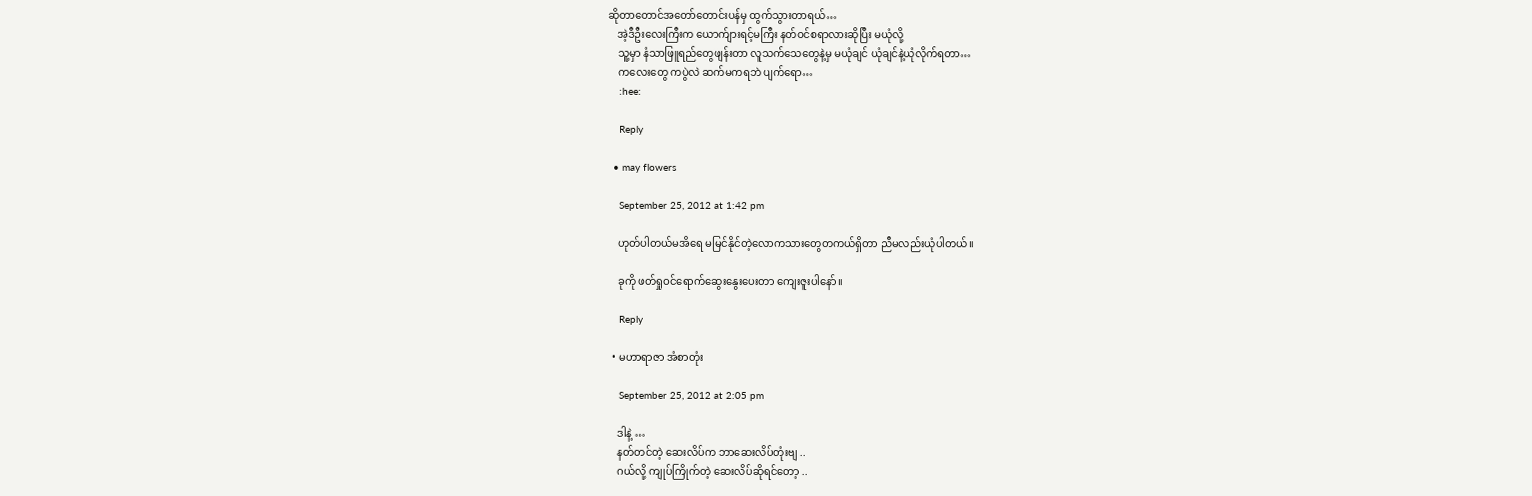ဆိုတာတောင်အတော်တောင်းပန်မှ ထွက်သွားတာရယ်…
    အဲ့ဒီဦးလေးကြီးက ယောက်ျားရင့်မကြီး နတ်ဝင်စရာလားဆိုပြီး မယုံလို့
    သူ့မှာ နံသာဖြူရည်တွေဖျန်းတာ လူသက်သေတွေနဲ့မှ မယုံချင် ယုံချင်နဲ့ယုံလိုက်ရတာ…
    ကလေးတွေ ကပွဲလဲ ဆက်မကရဘဲ ပျက်ရော…
    :hee:

    Reply

  • may flowers

    September 25, 2012 at 1:42 pm

    ဟုတ်ပါတယ်မအိရေ မမြင်နိုင်တဲ့လောကသားတွေတကယ်ရှိတာ ညီမလည်းယုံပါတယ်။

    ခုကို ဖတ်ရှုဝင်ရောက်ဆွေးနွေးပေးတာ ကျေးဇူးပါနော်။

    Reply

  • မဟာရာဇာ အံစာတုံး

    September 25, 2012 at 2:05 pm

    ဒါနဲ့ …
    နတ်တင်တဲ့ ဆေးလိပ်က ဘာဆေးလိပ်တုံးဗျ ..
    ဂယ်လို့ ကျုပ်ကြိုက်တဲ့ ဆေးလိပ်ဆိုရင်တော့ ..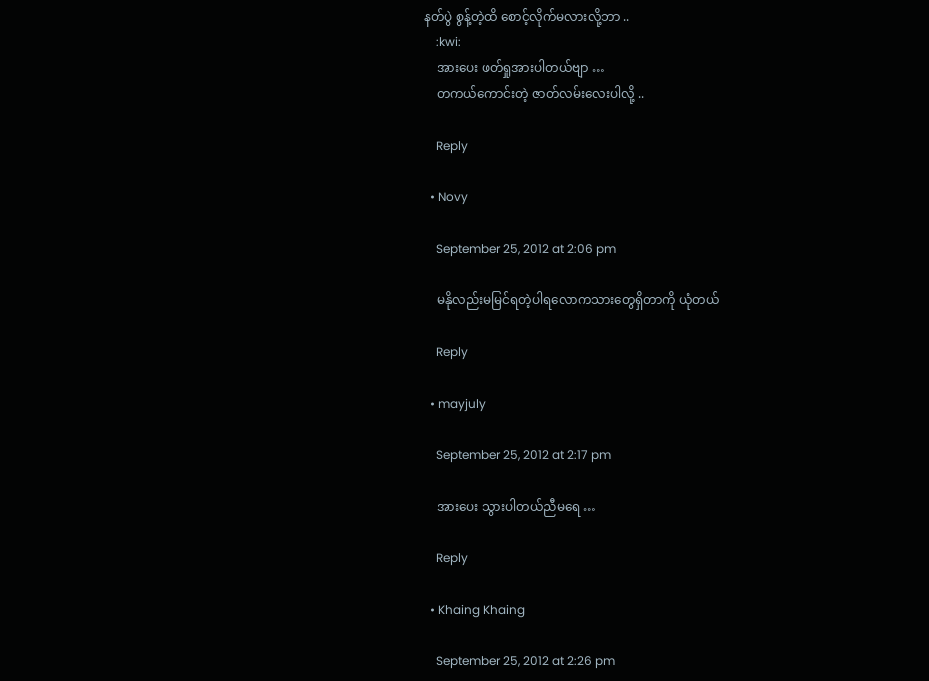နတ်ပွဲ စွန့်တဲ့ထိ စောင့်လိုက်မလားလို့ဘာ ..
    :kwi:
    အားပေး ဖတ်ရှုအားပါတယ်ဗျာ …
    တကယ်ကောင်းတဲ့ ဇာတ်လမ်းလေးပါလို့ ..

    Reply

  • Novy

    September 25, 2012 at 2:06 pm

    မနိုလည်းမမြင်ရတဲ့ပါရလောကသားတွေရှိတာကို ယုံတယ်

    Reply

  • mayjuly

    September 25, 2012 at 2:17 pm

    အားပေး သွားပါတယ်ညီမရေ …

    Reply

  • Khaing Khaing

    September 25, 2012 at 2:26 pm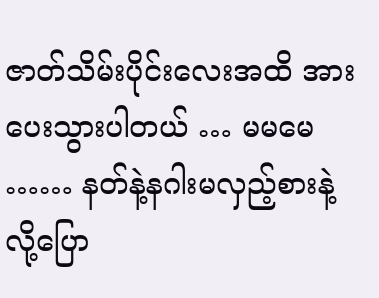ဇာတ်သိမ်းပိုင်းလေးအထိ အားပေးသွားပါတယ် … မမမေ …… နတ်နဲ့နဂါးမလှည့်စားနဲ့လို့ပြော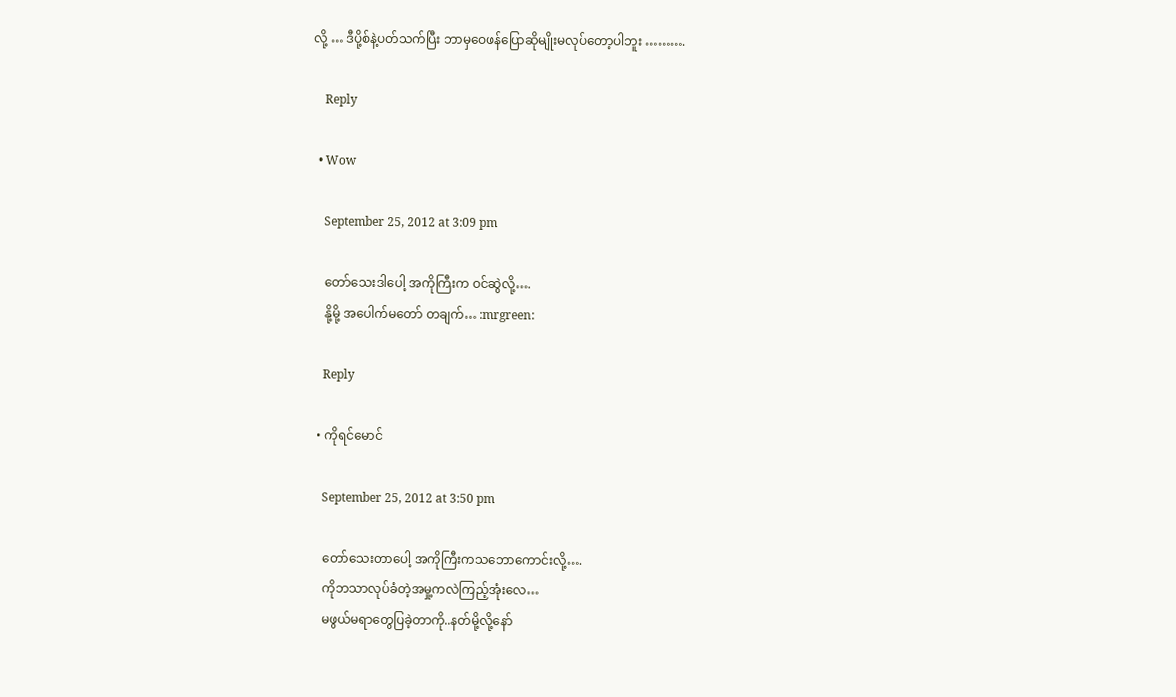လို့ … ဒီပို့စ်နဲ့ပတ်သက်ပြီး ဘာမှဝေဖန်ပြောဆိုမျိုးမလုပ်တော့ပါဘူး ……….

    Reply

  • Wow

    September 25, 2012 at 3:09 pm

    တော်သေးဒါပေါ့ အကိုကြီးက ဝင်ဆွဲလို့….
    နို့မို့ အပေါက်မတော် တချက်… :mrgreen:

    Reply

  • ကိုရင်မောင်

    September 25, 2012 at 3:50 pm

    တော်သေးတာပေါ့ အကိုကြီးကသဘောကောင်းလို့….
    ကိုဘသာလုပ်ခံတဲ့အမှု့ကလဲကြည့်အုံးလေ…
    မဖွယ်မရာတွေပြခဲ့တာကို..နတ်မို့လို့နော်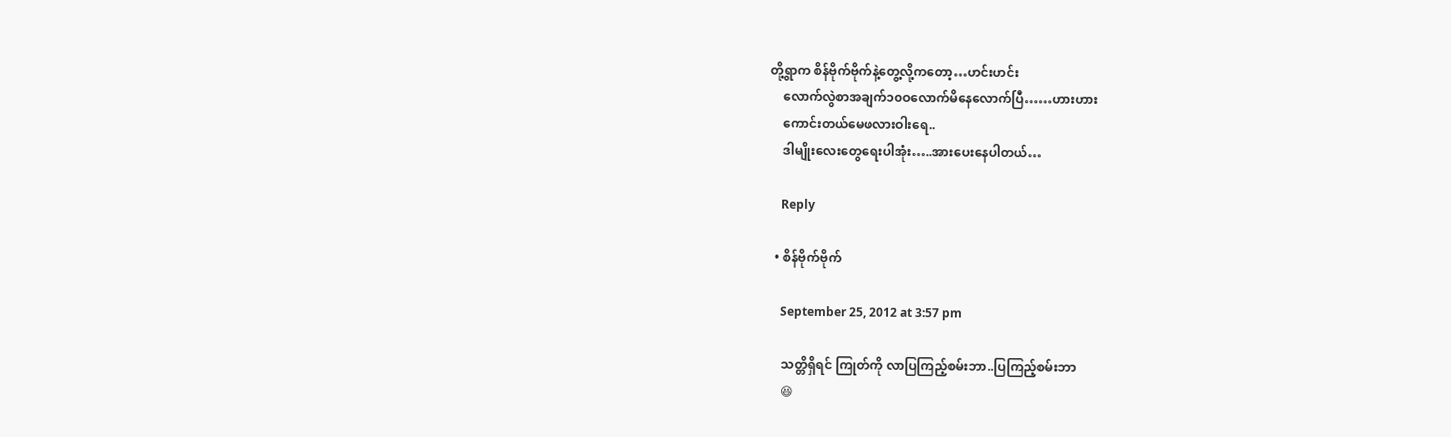တို့ရွာက စိန်ဗိုက်ဗိုက်နဲ့တွေ့လို့ကတော့…ဟင်းဟင်း
    လောက်လွဲစာအချက်၁၀ဝလောက်မိနေလောက်ပြီ……ဟားဟား
    ကောင်းတယ်မေဖလားဝါးရေ..
    ဒါမျိုးလေးတွေရေးပါအုံး…..အားပေးနေပါတယ်…

    Reply

  • စိန်ဗိုက်ဗိုက်

    September 25, 2012 at 3:57 pm

    သတ္တိရှိရင် ကြုတ်ကို လာပြကြည့်စမ်းဘာ..ပြကြည့်စမ်းဘာ
    😆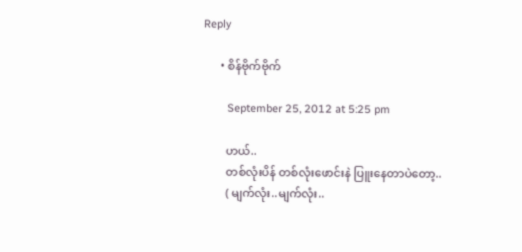Reply

      • စိန်ဗိုက်ဗိုက်

        September 25, 2012 at 5:25 pm

        ဟယ်..
        တစ်လုံးပိန် တစ်လုံးဖောင်းနဲ ပြူးနေတာပဲတော့..
        ( မျက်လုံး..မျက်လုံး..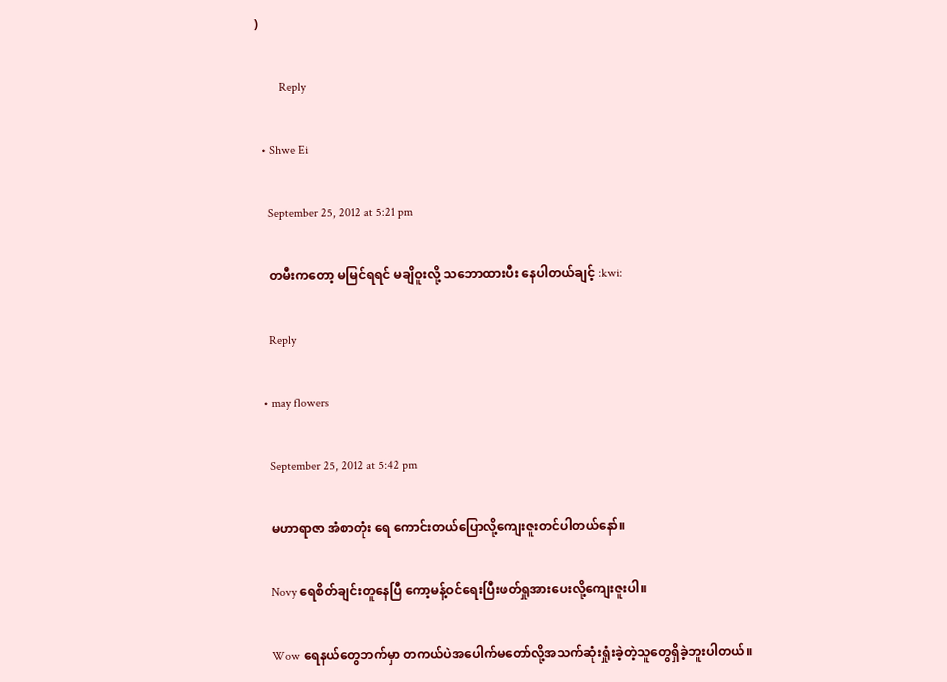)

        Reply

  • Shwe Ei

    September 25, 2012 at 5:21 pm

    တမီးကတော့ မမြင်ရရင် မချိဝူးလို့ သဘောထားပီး နေပါတယ်ချင့် :kwi:

    Reply

  • may flowers

    September 25, 2012 at 5:42 pm

    မဟာရာဇာ အံစာတုံး ရေ ကောင်းတယ်ပြောလို့ကျေးဇူးတင်ပါတယ်နော်။

    Novy ရေစိတ်ချင်းတူနေပြီ ကော့မန့်ဝင်ရေးပြီးဖတ်ရှုအားပေးလို့ကျေးဇူးပါ။

    Wow ရေနယ်တွေဘက်မှာ တကယ်ပဲအပေါက်မတော်လို့အသက်ဆုံးရှုံးခဲ့တဲ့သူတွေရှိခဲ့ဘူးပါတယ်။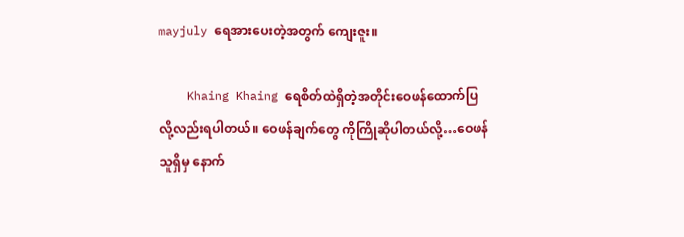mayjuly ရေအားပေးတဲ့အတွက် ကျေးဇူး။

    Khaing Khaing ရေစိတ်ထဲရှိတဲ့အတိုင်းဝေဖန်ထောက်ပြလို့လည်းရပါတယ်။ ဝေဖန်ချက်တွေ ကိုကြိုဆိုပါတယ်လို့…ဝေဖန်သူရှိမှ နောက်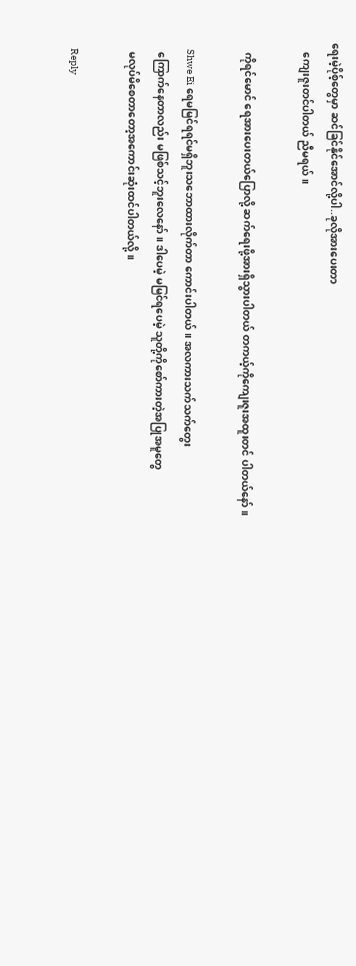ရေးမဲ့ပိုစ့်တွေမှာ ဆင်ခြင်နိုင်အောင်လို့ပါ..ခုလိုအားပေးတာ
    ကျေးဇူးတင်ပါတယ် ညီမရယ်။

    ကိုရင်မောင် ရေအားပေးတယ်ပြောလို့ ဆက်ရေးဖို့အားရှိသွားပါတယ် တကယ့်ကိုကျေးဇူးအထူးတင် ပါတယ်နော်။

    Shwe Ei ရေမမြင်ရရင်မရှိဘူးသဘောထားလိုက်တာ ကောင်းပါတယ်။ အလကားသက်သက်တွေး
    ကြောက်နေတာလည်း မဖြစ်သင့်ဘူးလေနော်။ ဒါပေမဲ့ မမြင်ရပေမဲ့ သူတို့ကိုစော်ကားတဲ့အပြုအမူတွေ
    မလုပ်မိစေတာတော့အကောင်းဆုံးထင်ပါတယ်လို့။

    Reply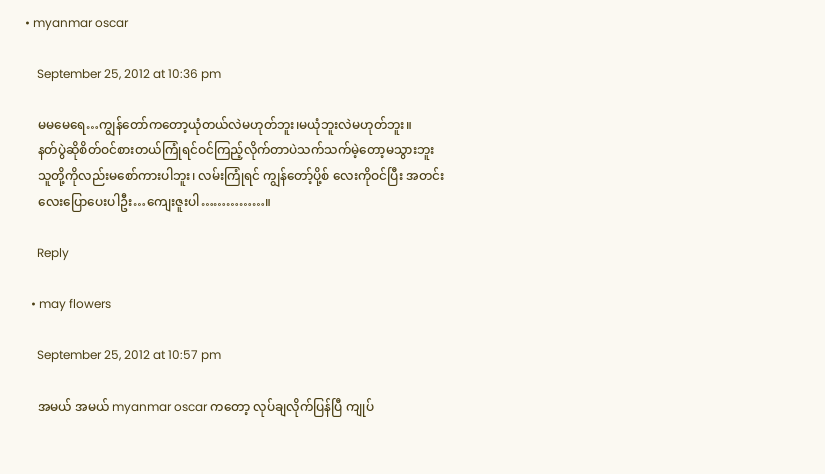• myanmar oscar

    September 25, 2012 at 10:36 pm

    မမမေရေ…ကျွန်တော်ကတော့ယုံတယ်လဲမဟုတ်ဘူး၊မယုံဘူးလဲမဟုတ်ဘူး။
    နတ်ပွဲဆိုစိတ်ဝင်စားတယ်ကြုံရင်ဝင်ကြည့်လိုက်တာပဲသက်သက်မဲ့တော့မသွားဘူး
    သူတို့ကိုလည်းမစော်ကားပါဘူး၊ လမ်းကြုံရင် ကျွန်တော့်ပို့စ် လေးကိုဝင်ပြီး အတင်း
    လေးပြောပေးပါဦး…ကျေးဇူးပါ……………။

    Reply

  • may flowers

    September 25, 2012 at 10:57 pm

    အမယ် အမယ် myanmar oscar ကတော့ လုပ်ချလိုက်ပြန်ပြီ ကျုပ်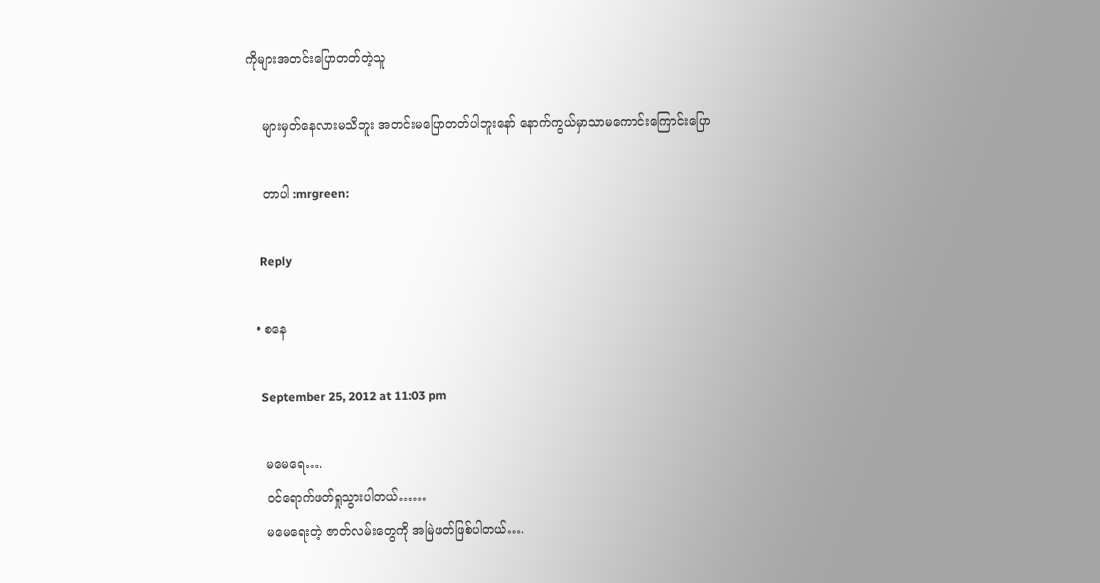ကိုများအတင်းပြောတတ်တဲ့သူ

    များမှတ်နေလားမသိဘူး အတင်းမပြောတတ်ပါဘူးနော် နောက်ကွယ်မှာသာမကောင်းကြောင်းပြော

    တာပါ :mrgreen:

    Reply

  • စနေ

    September 25, 2012 at 11:03 pm

    မမေရေ….
    ဝင်ရောက်ဖတ်ရှုသွားပါတယ်……
    မမေရေးတဲ့ ဇာတ်လမ်းတွေကို အမြဲဖတ်ဖြစ်ပါတယ်….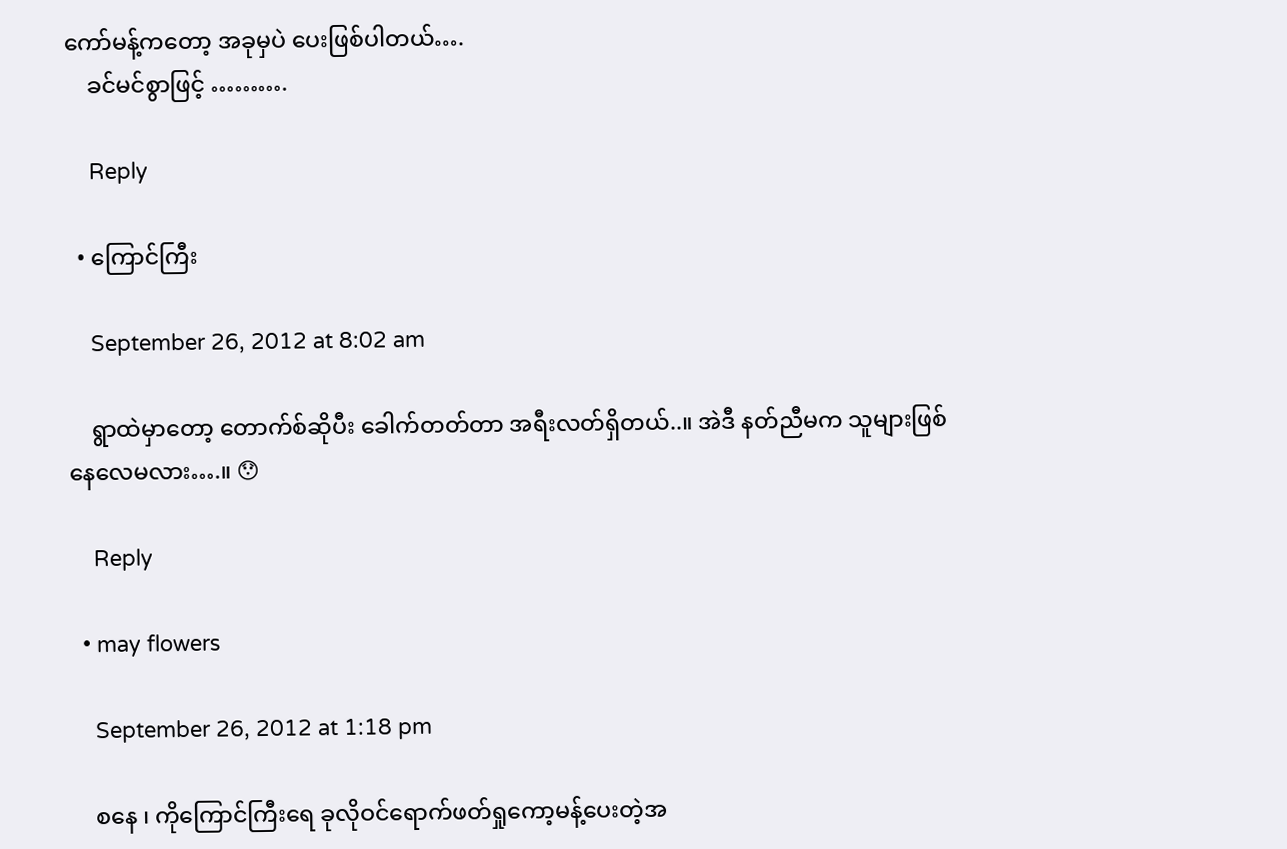ကော်မန့်ကတော့ အခုမှပဲ ပေးဖြစ်ပါတယ်….
    ခင်မင်စွာဖြင့် ……….

    Reply

  • ကြောင်ကြီး

    September 26, 2012 at 8:02 am

    ရွာထဲမှာတော့ တောက်စ်ဆိုပီး ခေါက်တတ်တာ အရီးလတ်ရှိတယ်..။ အဲဒီ နတ်ညီမက သူများဖြစ်နေလေမလား….။ 😯

    Reply

  • may flowers

    September 26, 2012 at 1:18 pm

    စနေ ၊ ကိုကြောင်ကြီးရေ ခုလိုဝင်ရောက်ဖတ်ရှုကော့မန့်ပေးတဲ့အ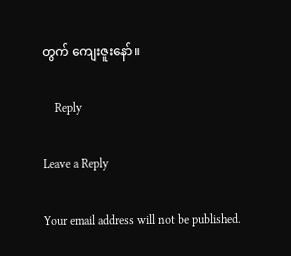တွက် ကျေးဇူးနော်။

    Reply

Leave a Reply

Your email address will not be published.